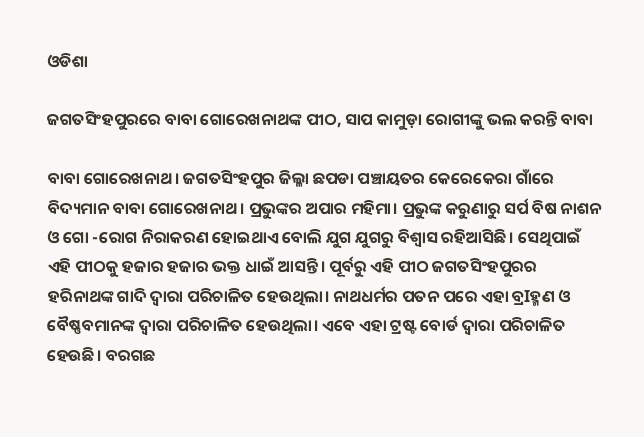ଓଡିଶା

ଜଗତସିଂହପୁରରେ ବାବା ଗୋରେଖନାଥଙ୍କ ପୀଠ, ସାପ କାମୁଡ଼ା ରୋଗୀଙ୍କୁ ଭଲ କରନ୍ତି ବାବା

ବାବା ଗୋରେଖନାଥ। ଜଗତସିଂହପୁର ଜିଲ୍ଳା ଛପଡା ପଞ୍ଚାୟତର କେରେକେରା ଗାଁରେ ବିଦ୍ୟମାନ ବାବା ଗୋରେଖନାଥ। ପ୍ରଭୁଙ୍କର ଅପାର ମହିମା। ପ୍ରଭୁଙ୍କ କରୁଣାରୁ ସର୍ପ ବିଷ ନାଶନ ଓ ଗୋ -ରୋଗ ନିରାକରଣ ହୋଇଥାଏ ବୋଲି ଯୁଗ ଯୁଗରୁ ବିଶ୍ବାସ ରହିଆସିଛି। ସେଥିପାଇଁ ଏହି ପୀଠକୁ ହଜାର ହଜାର ଭକ୍ତ ଧାଇଁ ଆସନ୍ତି। ପୂର୍ବରୁ ଏହି ପୀଠ ଜଗତସିଂହପୁରର ହରିନାଥଙ୍କ ଗାଦି ଦ୍ୱାରା ପରିଚାଳିତ ହେଉଥିଲା। ନାଥଧର୍ମର ପତନ ପରେ ଏହା ବ୍ରIହ୍ମଣ ଓ ବୈଷ୍ଣବମାନଙ୍କ ଦ୍ୱାରା ପରିଚାଳିତ ହେଉଥିଲା। ଏବେ ଏହା ଟ୍ରଷ୍ଟ ବୋର୍ଡ ଦ୍ୱାରା ପରିଚାଳିତ ହେଉଛି। ବରଗଛ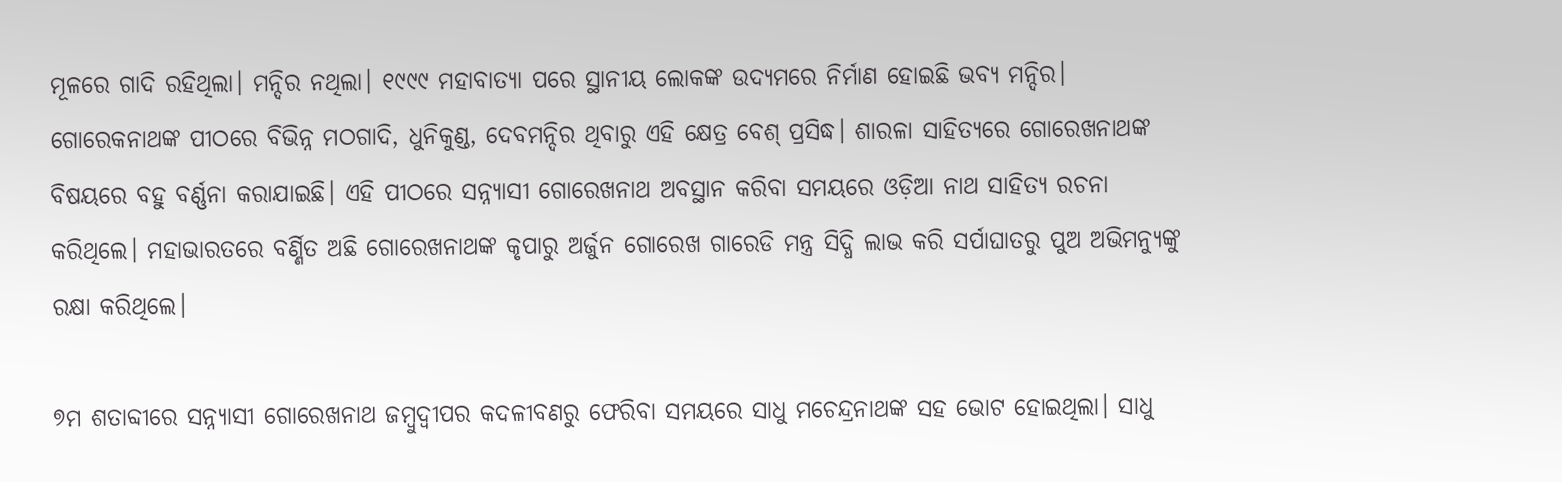ମୂଳରେ ଗାଦି ରହିଥିଲା। ମନ୍ଦିର ନଥିଲା। ୧୯୯୯ ମହାବାତ୍ୟା ପରେ ସ୍ଥାନୀୟ ଲୋକଙ୍କ ଉଦ୍ୟମରେ ନିର୍ମାଣ ହୋଇଛି ଭବ୍ୟ ମନ୍ଦିର। ଗୋରେକନାଥଙ୍କ ପୀଠରେ ବିଭିନ୍ନ ମଠଗାଦି, ଧୁନିକୁଣ୍ଡ, ଦେବମନ୍ଦିର ଥିବାରୁ ଏହି କ୍ଷେତ୍ର ବେଶ୍ ପ୍ରସିଦ୍ଧ। ଶାରଳା ସାହିତ୍ୟରେ ଗୋରେଖନାଥଙ୍କ ବିଷୟରେ ବହୁ ବର୍ଣ୍ଣନା କରାଯାଇଛି। ଏହି ପୀଠରେ ସନ୍ନ୍ୟାସୀ ଗୋରେଖନାଥ ଅବସ୍ଥାନ କରିବା ସମୟରେ ଓଡ଼ିଆ ନାଥ ସାହିତ୍ୟ ରଚନା କରିଥିଲେ। ମହାଭାରତରେ ବର୍ଣ୍ଣିତ ଅଛି ଗୋରେଖନାଥଙ୍କ କୃପାରୁ ଅର୍ଜୁନ ଗୋରେଖ ଗାରେଡି ମନ୍ତ୍ର ସିଦ୍ଧି ଲାଭ କରି ସର୍ପାଘାତରୁ ପୁଅ ଅଭିମନ୍ୟୁଙ୍କୁ ରକ୍ଷା କରିଥିଲେ।

୭ମ ଶତାବ୍ଦୀରେ ସନ୍ନ୍ୟାସୀ ଗୋରେଖନାଥ ଜମ୍ବୁଦ୍ବୀପର କଦଳୀବଣରୁ ଫେରିବା ସମୟରେ ସାଧୁ ମଚେନ୍ଦ୍ରନାଥଙ୍କ ସହ ଭୋଟ ହୋଇଥିଲା। ସାଧୁ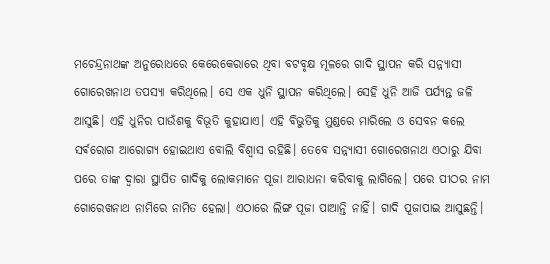ମଚେନ୍ଦ୍ରନାଥଙ୍କ ଅନୁରୋଧରେ କେରେକେରାରେ ଥିବା ବଟବୃକ୍ଷ ମୂଳରେ ଗାଦି ସ୍ଥାପନ କରି ସନ୍ନ୍ୟାସୀ ଗୋରେଖନାଥ ତପସ୍ୟା କରିଥିଲେ। ସେ ଏକ ଧୁନି ସ୍ଥାପନ କରିଥିଲେ। ସେହି ଧୁନି ଆଜି ପର୍ଯ୍ୟନ୍ତ ଜଳି ଆସୁଛି। ଏହି ଧୁନିର ପାଉଁଶକୁ ବିଭୂତି କୁହାଯାଏ। ଏହି ବିଭୁତିକୁ ମୁଣ୍ଡରେ ମାରିଲେ ଓ ସେବନ କଲେ ସର୍ଵରୋଗ ଆରୋଗ୍ୟ ହୋଇଥାଏ ବୋଲି ବିଶ୍ବାସ ରହିଛି। ତେବେ ସନ୍ନ୍ୟାସୀ ଗୋରେଖନାଥ ଏଠାରୁ ଯିବା ପରେ ତାଙ୍କ ଦ୍ବାରା ସ୍ଥାପିତ ଗାଦିକୁ ଲୋକମାନେ ପୂଜା ଆରାଧନା କରିବାକୁ ଲାଗିଲେ। ପରେ ପୀଠର ନାମ ଗୋରେଖନାଥ ନାମିରେ ନାମିତ ହେଲା। ଏଠାରେ ଲିଙ୍ଗ ପୂଜା ପାଆନ୍ତି ନାହିଁ। ଗାଦି ପୂଜାପାଇ ଆସୁଛନ୍ତି।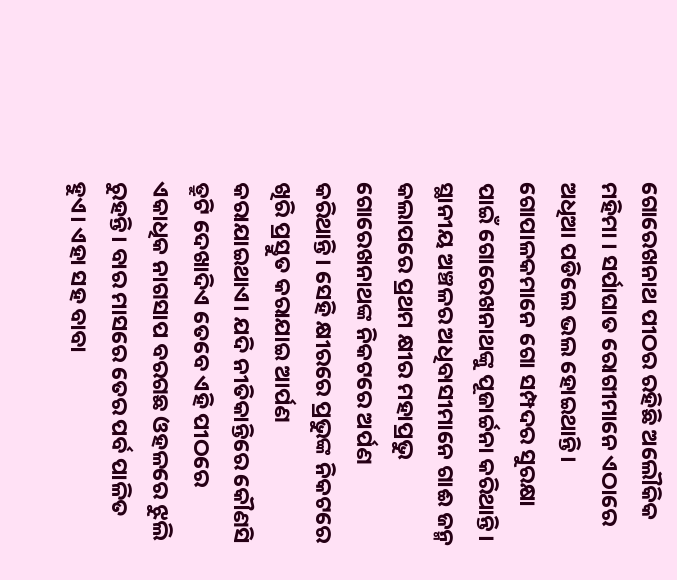ଗୋରେଖନାଥ ପୀଠର ରହିଛି ଅଲୌକିକ ମହିମା । ସର୍ପାଘାତ ରୋଗୀମାନେ ଏଠାରେ ଅଧିଆ ପଡିଲେ ଭଲ ହୋଇଥାନ୍ତି। ଗୋପାଳକମାନେ ଗୋ ସମ୍ପଦର ସୁରକ୍ଷା ପାଇଁ ଗୋରେଖନାଥଙ୍କୁ ପୂଜାର୍ଚ୍ଚନା କରିଥାନ୍ତି। ସ୍ଥାନୀୟ ଅଞ୍ଚଳର ଅଧିବାସୀମାନେ ଗାଈ ଜନ୍ମ କଲାପରେ ପ୍ରଥମ କ୍ଷୀର ମହାପ୍ରଭୁ ଗୋରେଖନାଥଙ୍କ ନିକଟରେ ଅର୍ପଣ କରିଥାନ୍ତି। ସେହି କ୍ଷୀରରେ ପ୍ରଭୁଙ୍କ ନିକଟରେ ଖିରି ପ୍ରସ୍ତୁତ କରାଯାଇ ଆର୍ପଣ କରାଯାଇଥାଏ। ଯଦି ନୀତିକାନ୍ତିରେ କୌଣସି ତ୍ରୁଟି ଦେଖାଦିଏ ତେବେ ଏହି ପୀଠରେ ଏକାଧିକ ନାଗସାପ ବରଗଛ ଓହଳରେ ଝୁଲି ରୁହନ୍ତି। ବାର ମାସରେ ତେର ପର୍ବ ପାଳିତ ହୁଏ। ଏହା ସହ ବାବା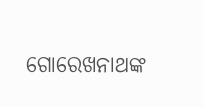ଗୋରେଖନାଥଙ୍କ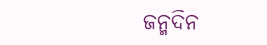ଜନ୍ମଦିନ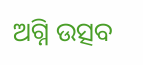ଅଗ୍ନି ଉତ୍ସବ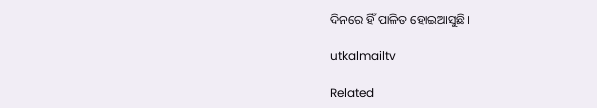ଦିନରେ ହିଁ ପାଳିତ ହୋଇଆସୁଛି।

utkalmailtv

Related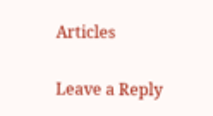Articles

Leave a Reply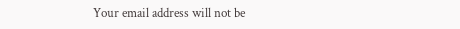Your email address will not be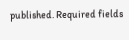published. Required fields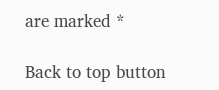are marked *

Back to top button